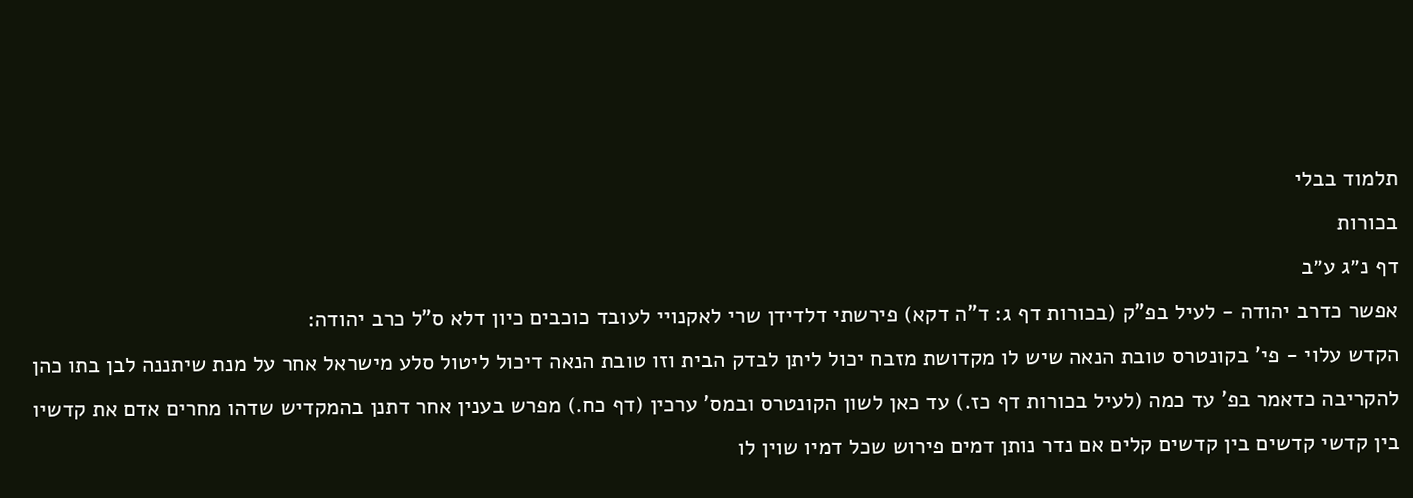תלמוד בבלי
בכורות
דף נ״ג ע״ב
אפשר כדרב יהודה - לעיל בפ"ק (בכורות דף ג: ד"ה דקא) פירשתי דלדידן שרי לאקנויי לעובד כוכבים כיון דלא ס"ל כרב יהודה:
הקדש עלוי - פי' בקונטרס טובת הנאה שיש לו מקדושת מזבח יכול ליתן לבדק הבית וזו טובת הנאה דיכול ליטול סלע מישראל אחר על מנת שיתננה לבן בתו כהן להקריבה כדאמר בפ' עד כמה (לעיל בכורות דף כז.) עד כאן לשון הקונטרס ובמס' ערכין (דף כח.) מפרש בענין אחר דתנן בהמקדיש שדהו מחרים אדם את קדשיו בין קדשי קדשים בין קדשים קלים אם נדר נותן דמים פירוש שכל דמיו שוין לו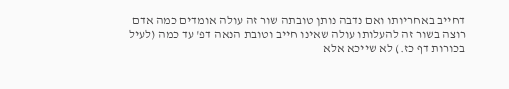דחייב באחריותו ואם נדבה נותן טובתה שור זה עולה אומדים כמה אדם רוצה בשור זה להעלותו עולה שאינו חייב וטובת הנאה דפ' עד כמה (לעיל בכורות דף כז.) לא שייכא אלא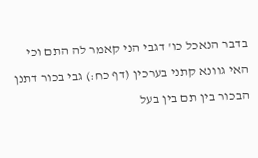בדבר הנאכל כו' דגבי הני קאמר לה התם וכי האי גוונא קתני בערכין (דף כח:) גבי בכור דתנן הבכור בין תם בין בעל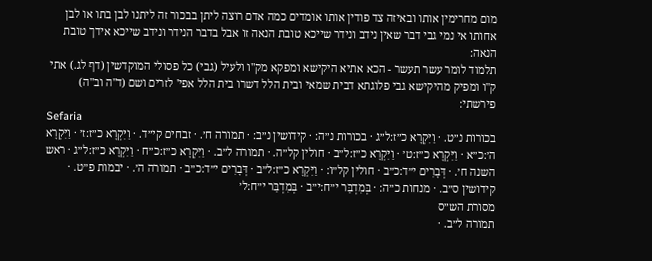מום מחרימין אותו ובאיזה צד פודין אותו אומדים כמה אדם רוצה ליתן בבכור זה ליתנו לבן בתו או לבן אחותו אי נמי גבי דבר שאין נידב ונידר שייכא טובת הנאה זו אבל בדבר הנידר ונידב שייכא אידך טובת הנאה:
תלמוד לומר עשר תעשר - הכא אתיא היקישא ומפקא מק"ו ולעיל (גבי) כל פסולי המוקדשין (דף לג.) אתי ק"ו ומפיק מהיקישא גבי פלוגתא דבית שמאי ובית הלל דשרו בית הלל אפי' לזרים ושם (ד"ה וב"ה) פירשתי:
Sefaria
בכורות נ״ט. · וַיִּקְרָא כ״ז:ל״ג · בכורות נ״ה: · קידושין נ״ב: · תמורה ח׳. · זבחים קי״ד. · וַיִּקְרָא כ״ז:ז׳ · וַיִּקְרָא ה׳:כ״א · וַיִּקְרָא כ״ז:ט׳ · וַיִּקְרָא כ״ז:ל״ב · חולין קל״ה. · תמורה ל״ב. · וַיִּקְרָא כ״ז:כ״ח · וַיִּקְרָא כ״ז:ל״ג · ראש השנה ח׳. · דְּבָרִים י״ד:כ״ב · חולין קל״ו: · וַיִּקְרָא כ״ז:ל״ב · דְּבָרִים י״ד:כ״ב · תמורה ה׳. · יבמות פ״ט. · קידושין ס״ב. · מנחות כ״ה: · בְּמִדְבַּר י״ח:י״ב · בְּמִדְבַּר י״ח:ל׳
מסורת הש״ס
תמורה ל״ב. ·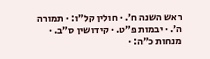ראש השנה ח׳. · חולין קל״ו: · תמורה ה׳. · יבמות פ״ט. · קידושין ס״ב. · מנחות כ״ה: ·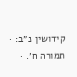קידושין נ״ב: · תמורה ח׳. ·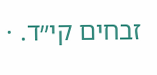זבחים קי״ד. ·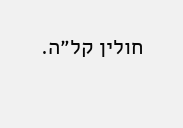חולין קל״ה.